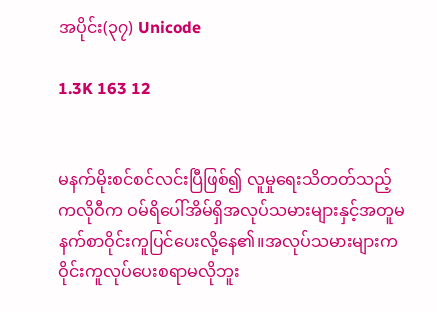အပိုင်း(၃၇) Unicode

1.3K 163 12


မနက်မိုးစင်စင်လင်းပြီဖြစ်၍ လူမှုရေးသိတတ်သည့် ကလိုဝီက ဝမ်ရိပေါ်အိမ်ရှိအလုပ်သမားများနှင့်အတူမနက်စာဝိုင်းကူပြင်ပေးလို့နေ၏။အလုပ်သမားများကဝိုင်းကူလုပ်ပေးစရာမလိုဘူး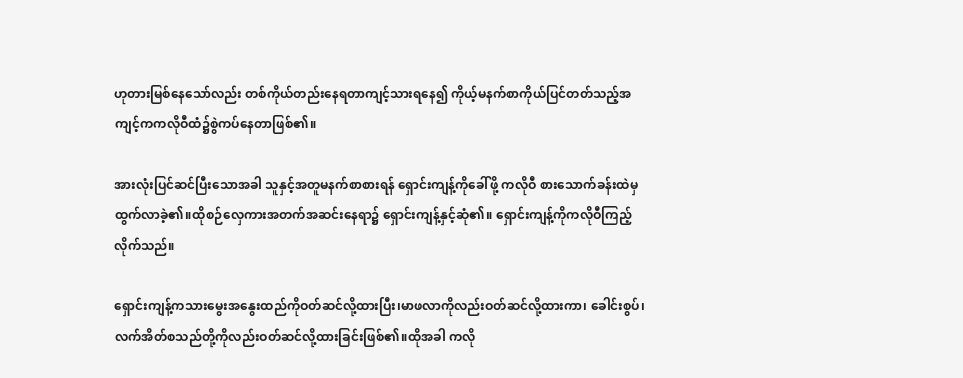ဟုတားမြစ်နေသော်လည်း တစ်ကိုယ်တည်းနေရတာကျင့်သားရနေ၍ ကိုယ့်မနက်စာကိုယ်ပြင်တတ်သည့်အကျင့်ကကလိုဝီထံ၌စွဲကပ်နေတာဖြစ်၏။

အားလုံးပြင်ဆင်ပြီးသောအခါ သူနှင့်အတူမနက်စာစားရန် ရှောင်းကျန့်ကိုခေါ်ဖို့ ကလိုဝီ စားသောက်ခန်းထဲမှထွက်လာခဲ့၏။ထိုစဉ်လှေကားအတက်အဆင်းနေရာ၌ ရှောင်းကျန့်နှင့်ဆုံ၏။ ရှောင်းကျန့်ကိုကလိုဝီကြည့်လိုက်သည်။

ရှောင်းကျန့်ကသားမွေးအနွေးထည်ကိုဝတ်ဆင်လို့ထားပြီး၊မာဖလာကိုလည်းဝတ်ဆင်လို့ထားကာ၊ ခေါင်းစွပ်၊ လက်အိတ်စသည်တို့ကိုလည်းဝတ်ဆင်လို့ထားခြင်းဖြစ်၏။ထိုအခါ ကလို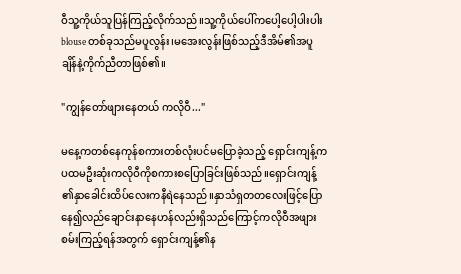ဝီသူ့ကိုယ်သူပြန်ကြည့်လိုက်သည်။သူ့ကိုယ်ပေါ်ကပေါ့ပေါ့ပါးပါး blouse တစ်ခုသည်မပူလွန်း၊မအေးလွန်းဖြစ်သည့်ဒီအိမ်၏အပူချိန်နဲ့ကိုက်ညီတာဖြစ်၏။

"ကျွန်တော်ဖျားနေတယ် ကလိုဝီ..."

မနေ့ကတစ်နေကုန်စကားတစ်လုံးပင်မပြောခဲ့သည့် ရှောင်းကျန့်ကပထမဦးဆုံးကလိုဝီကိုစကားစပြောခြင်းဖြစ်သည်။ရှောင်းကျန့်၏နှာခေါင်းထိပ်လေးကနီရဲနေသည်။နှာသံရှတတလေးဖြင့်ပြောနေ၍လည်ချောင်းနာနေဟန်လည်းရှိသည်ကြောင့်ကလိုဝီအဖျားစမ်းကြည့်ရန်အတွက် ရှောင်းကျန့်၏န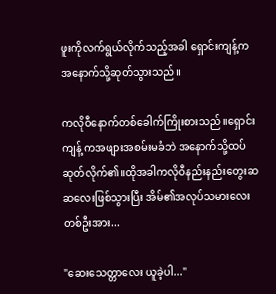ဖူးကိုလက်ရွယ်လိုက်သည့်အခါ ရှောင်းကျန့်ကအနောက်သို့ဆုတ်သွားသည်။

ကလိုဝီနောက်တစ်ခေါက်ကြိုးစားသည်။ရှောင်းကျန့် ကအဖျားအစမ်းမခံဘဲ အနောက်သို့ထပ်ဆုတ်လိုက်၏။ထိုအခါကလိုဝီနည်းနည်းတွေးဆဆလေးဖြစ်သွားပြီး အိမ်၏အလုပ်သမားလေးတစ်ဦးအား...

"ဆေးသေတ္တာလေး ယူခဲ့ပါ..."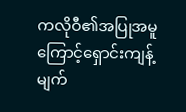ကလိုဝီ၏အပြုအမူကြောင့်ရှောင်းကျန့်မျက်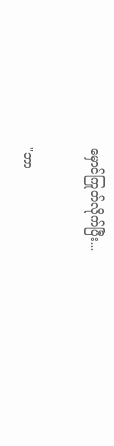မှောင်ကြုတ်လိုက်ပြီး...

"ဘာ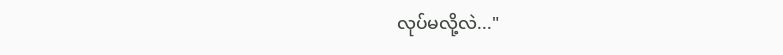လုပ်မလို့လဲ..."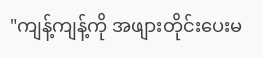"ကျန့်ကျန့်ကို အဖျားတိုင်းပေးမ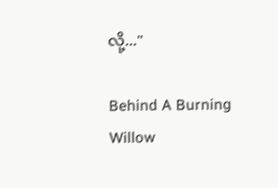လို့..."

Behind A Burning Willow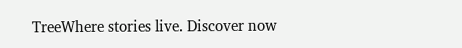TreeWhere stories live. Discover now